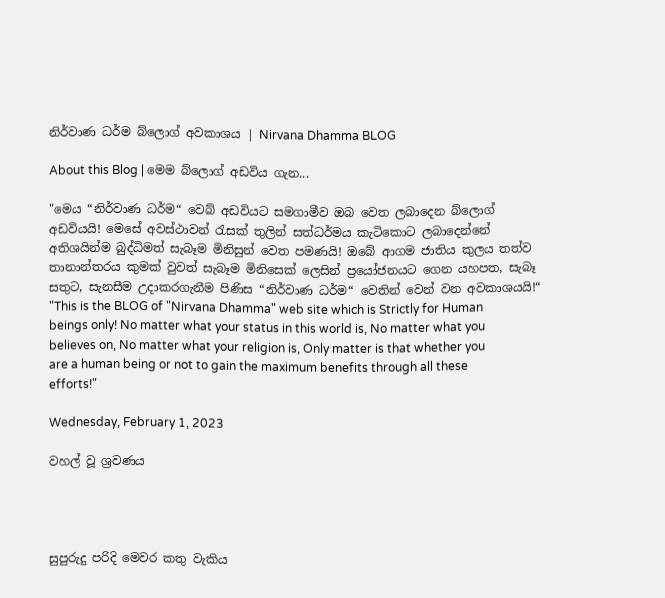නිර්වාණ ධර්ම බ්ලොග් අවකාශය | Nirvana Dhamma BLOG

About this Blog | මෙම බ්ලොග් අඩවිය ගැන...

"මෙය “නිර්වාණ ධර්ම“ වෙබ් අඩවියට සමගාමීව ඔබ වෙත ලබාදෙන බ්ලොග් අඩවියයි! මෙසේ අවස්ථාවන් රැසක් තුලින් සත්ධර්මය කැටිකොට ලබාදෙන්නේ අතිශයින්ම බුද්ධිමත් සැබෑම මිනිසුන් වෙත පමණයි! ඔබේ ආගම ජාතිය කුලය තත්ව තානාන්තරය කුමක් වුවත් සැබෑම මිනිසෙක් ලෙසින් ප්‍රයෝජනයට ගෙන යහපත, සැබෑ සතුට, සැනසීම උදාකරගැනීම පිණිස “නිර්වාණ ධර්ම“ වෙතින් වෙන් වන අවකාශයයි!“
"This is the BLOG of "Nirvana Dhamma" web site which is Strictly for Human beings only! No matter what your status in this world is, No matter what you believes on, No matter what your religion is, Only matter is that whether you are a human being or not to gain the maximum benefits through all these efforts!"

Wednesday, February 1, 2023

වහල් වූ ශ්‍රවණය




සුපුරුදු පරිදි මෙවර කතු වැකිය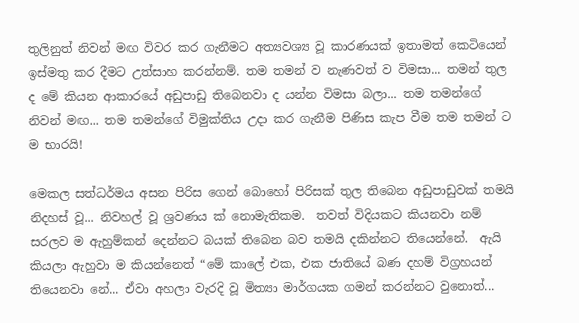තුලිනුත් නිවන් මඟ විවර කර ගැනීමට අත්‍යවශ්‍ය වූ කාරණයක් ඉතාමත් කෙටියෙන් ඉස්මතු කර දීමට උත්සාහ කරන්නම්. තම තමන් ව නැණවත් ව විමසා... තමන් තුල ද මේ කියන ආකාරයේ අඩුපාඩු තිබෙනවා ද යන්න විමසා බලා... තම තමන්ගේ නිවන් මඟ... තම තමන්ගේ විමුක්තිය උදා කර ගැනීම පිණිස කැප වීම තම තමන් ට ම භාරයි!

මෙකල සත්ධර්මය අසන පිරිස ගෙන් බොහෝ පිරිසක් තුල තිබෙන අඩුපාඩුවක් තමයි නිදහස් වූ... නිවහල් වූ ශ්‍රවණය ක් නොමැතිකම.  තවත් විදියකට කියනවා නම් සරලව ම ඇහුම්කන් දෙන්නට බයක් තිබෙන බව තමයි දකින්නට තියෙන්නේ.  ඇයි කියලා ඇහුවා ම කියන්නෙත් “මේ කාලේ එක, එක ජාතියේ බණ දහම් විග්‍රහයන් තියෙනවා නේ... ඒවා අහලා වැරදි වූ මිත්‍යා මාර්ගයක ගමන් කරන්නට වුනොත්...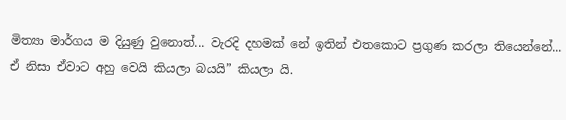මිත්‍යා මාර්ගය ම දියුණු වුනොත්... වැරදි දහමක් නේ ඉතින් එතකොට ප්‍රගුණ කරලා තියෙන්නේ... ඒ නිසා ඒවාට අහු වෙයි කියලා බයයි” කියලා යි.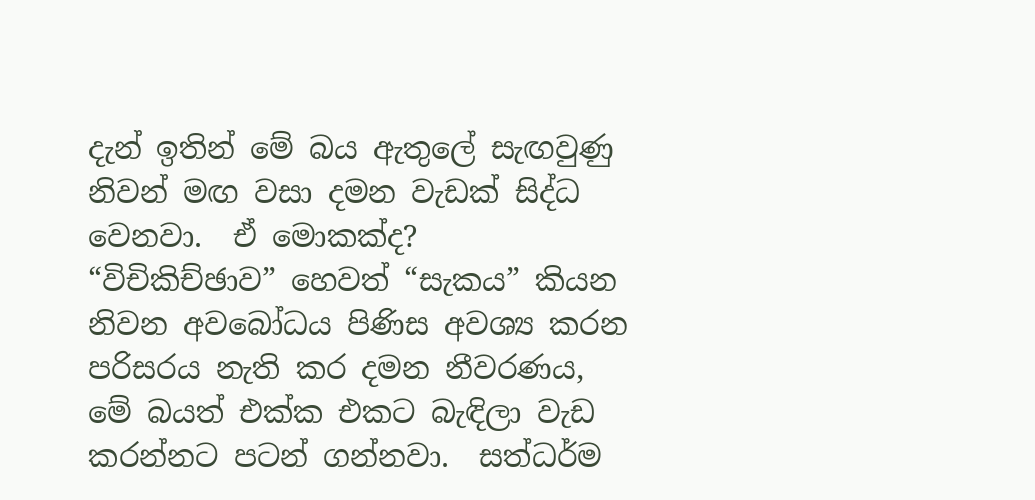දැන් ඉතින් මේ බය ඇතුලේ සැඟවුණු නිවන් මඟ වසා දමන වැඩක් සිද්ධ වෙනවා.  ඒ මොකක්ද?  “විචිකිච්ඡාව” හෙවත් “සැකය” කියන නිවන අවබෝධය පිණිස අවශ්‍ය කරන පරිසරය නැති කර දමන නීවරණය, මේ බයත් එක්ක එකට බැඳිලා වැඩ කරන්නට පටන් ගන්නවා.  සත්ධර්ම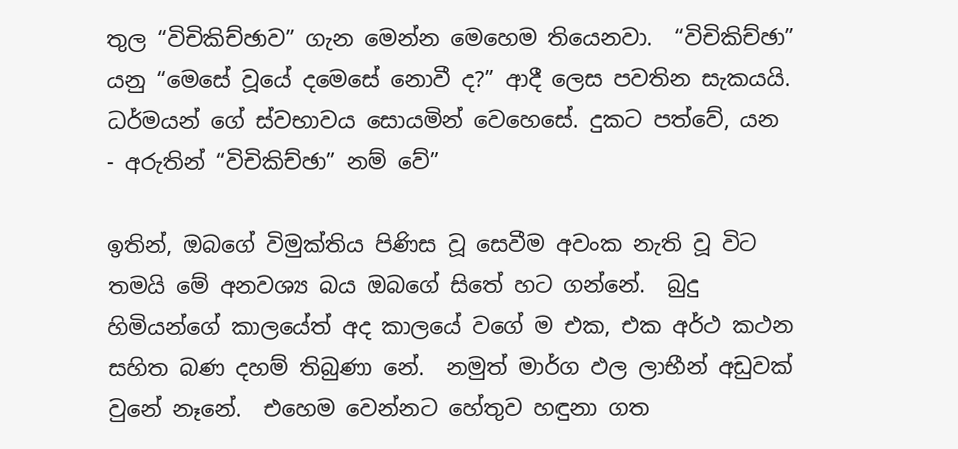තුල “විචිකිච්ඡාව” ගැන මෙන්න මෙහෙම තියෙනවා.  “විචිකිච්ඡා” යනු “මෙසේ වූයේ දමෙසේ නොවී ද?” ආදී ලෙස පවතින සැකයයි. ධර්මයන් ගේ ස්වභාවය සොයමින් වෙහෙසේ. දුකට පත්වේ, යන - අරුතින් “විචිකිච්ඡා” නම් වේ”

ඉතින්, ඔබගේ විමුක්තිය පිණිස වූ සෙවීම අවංක නැති වූ විට තමයි මේ අනවශ්‍ය බය ඔබගේ සිතේ හට ගන්නේ.  බුදු හිමියන්ගේ කාලයේත් අද කාලයේ වගේ ම එක, එක අර්ථ කථන සහිත බණ දහම් තිබුණා නේ.  නමුත් මාර්ග ඵල ලාභීන් අඩුවක් වුනේ නෑනේ.  එහෙම වෙන්නට හේතුව හඳුනා ගත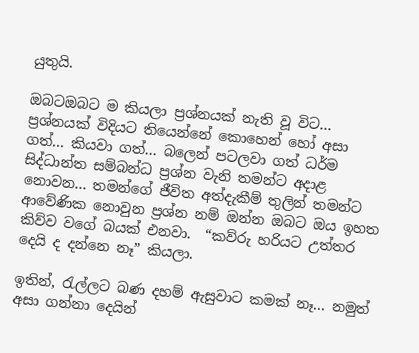යුතුයි.

ඔබටඔබට ම කියලා ප්‍රශ්නයක් නැති වූ විට... ප්‍රශ්නයක් විදියට තියෙන්නේ කොහෙන් හෝ අසා ගත්... කියවා ගත්... බලෙන් පටලවා ගත් ධර්ම සිද්ධාන්ත සම්බන්ධ ප්‍රශ්න වැනි තමන්ට අදාළ නොවන... තමන්ගේ ජීවිත අත්දැකීම් තුලින් තමන්ට ආවේණික නොවුන ප්‍රශ්න නම් ඔන්න ඔබට ඔය ඉහත කිව්ව වගේ බයක් එනවා.  “කව්රු හරියට උත්තර දෙයි ද දන්නෙ නෑ” කියලා.

ඉතින්, රැල්ලට බණ දහම් ඇසුවාට කමක් නෑ... නමුත් අසා ගන්නා දෙයින්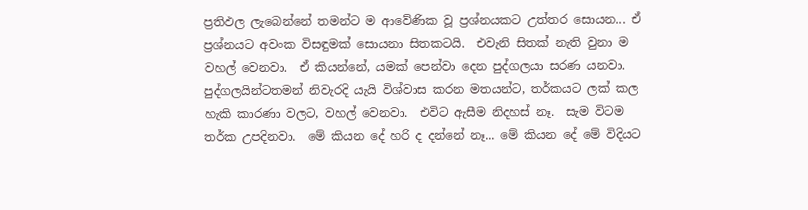ප්‍රතිඵල ලැබෙන්නේ තමන්ට ම ආවේණික වූ ප්‍රශ්නයකට උත්තර සොයන... ඒ ප්‍රශ්නයට අවංක විසඳුමක් සොයනා සිතකටයි.  එවැනි සිතක් නැති වුනා ම වහල් වෙනවා.  ඒ කියන්නේ, යමක් පෙන්වා දෙන පුද්ගලයා සරණ යනවා.  පුද්ගලයින්ටතමන් නිවැරදි යැයි විශ්වාස කරන මතයන්ට, තර්කයට ලක් කල හැකි කාරණා වලට, වහල් වෙනවා.  එවිට ඇසීම නිදහස් නෑ.  සැම විටම තර්ක උපදිනවා.  මේ කියන දේ හරි ද දන්නේ නෑ... මේ කියන දේ මේ විදියට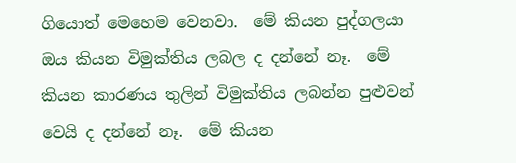ගියොත් මෙහෙම වෙනවා.  මේ කියන පුද්ගලයා ඔය කියන විමුක්තිය ලබල ද දන්නේ නෑ.  මේ කියන කාරණය තුලින් විමුක්තිය ලබන්න පුළුවන් වෙයි ද දන්නේ නෑ.  මේ කියන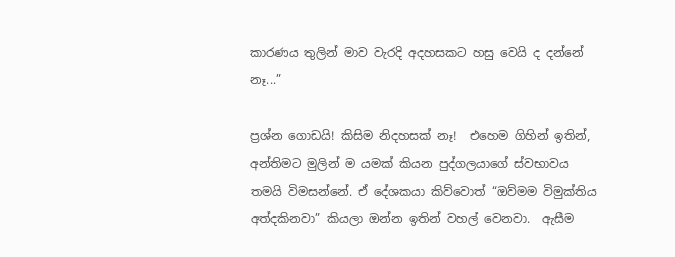කාරණය තුලින් මාව වැරදි අදහසකට හසු වෙයි ද දන්නේ නෑ...”

ප්‍රශ්න ගොඩයි! කිසිම නිදහසක් නෑ!  එහෙම ගිහින් ඉතින්, අන්තිමට මුලින් ම යමක් කියන පුද්ගලයාගේ ස්වභාවය තමයි විමසන්නේ. ඒ දේශකයා කිව්වොත් “ඔව්මම විමුක්තිය අත්දකිනවා” කියලා ඔන්න ඉතින් වහල් වෙනවා.  ඇසීම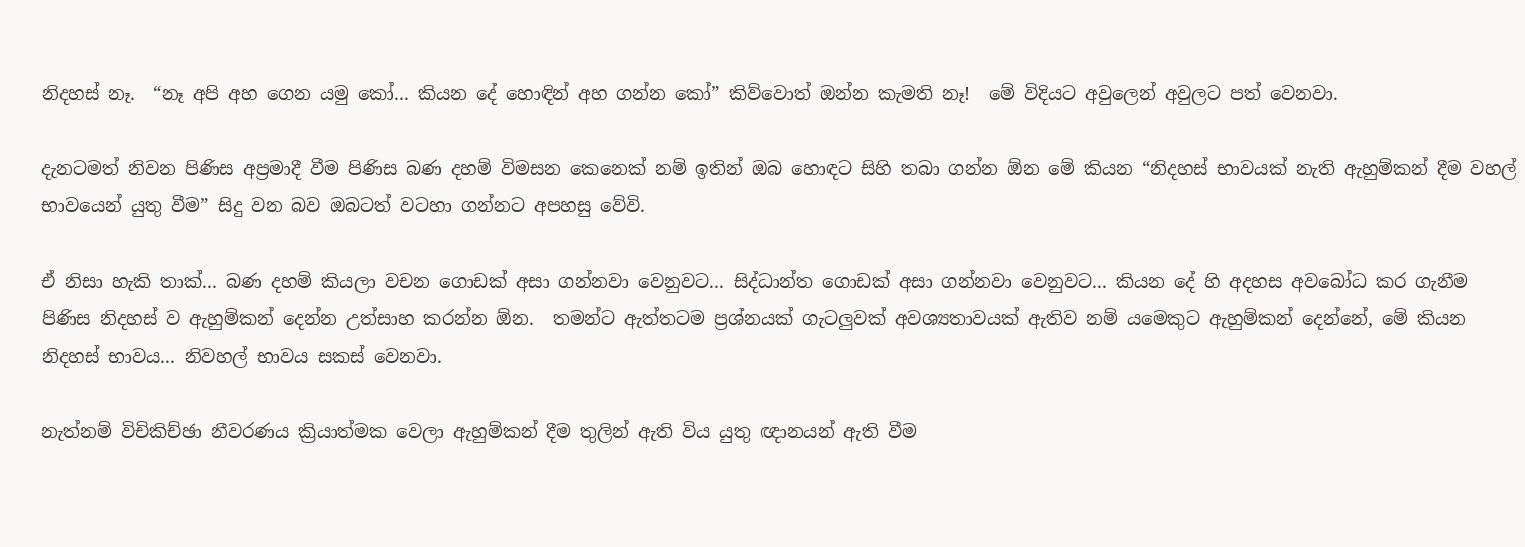නිදහස් නෑ.  “නෑ අපි අහ ගෙන යමු කෝ... කියන දේ හොඳින් අහ ගන්න කෝ” කිව්වොත් ඔන්න කැමති නෑ!  මේ විදියට අවුලෙන් අවුලට පත් වෙනවා.

දැනටමත් නිවන පිණිස අප්‍රමාදී වීම පිණිස බණ දහම් විමසන කෙනෙක් නම් ඉතින් ඔබ හොඳට සිහි තබා ගන්න ඕන මේ කියන “නිදහස් භාවයක් නැති ඇහුම්කන් දීම වහල් භාවයෙන් යුතු වීම” සිදු වන බව ඔබටත් වටහා ගන්නට අපහසු වේවි.

ඒ නිසා හැකි තාක්... බණ දහම් කියලා වචන ගොඩක් අසා ගන්නවා වෙනුවට... සිද්ධාන්ත ගොඩක් අසා ගන්නවා වෙනුවට... කියන දේ හි අදහස අවබෝධ කර ගැනීම පිණිස නිදහස් ව ඇහුම්කන් දෙන්න උත්සාහ කරන්න ඕන.  තමන්ට ඇත්තටම ප්‍රශ්නයක් ගැටලුවක් අවශ්‍යතාවයක් ඇතිව නම් යමෙකුට ඇහුම්කන් දෙන්නේ, මේ කියන නිදහස් භාවය... නිවහල් භාවය සකස් වෙනවා.

නැත්නම් විචිකිච්ඡා නීවරණය ක්‍රියාත්මක වෙලා ඇහුම්කන් දීම තුලින් ඇති විය යුතු ඥානයන් ඇති වීම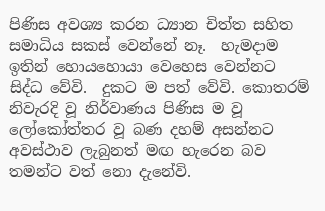පිණිස අවශ්‍ය කරන ධ්‍යාන චිත්ත සහිත සමාධිය සකස් වෙන්නේ නෑ.  හැමදාම ඉතින් හොයහොයා වෙහෙස වෙන්නට සිද්ධ වේවි.  දුකට ම පත් වේවි. කොතරම් නිවැරදි වූ නිර්වාණය පිණිස ම වූ ලෝකෝත්තර වූ බණ දහම් අසන්නට අවස්ථාව ලැබුනත් මඟ හැරෙන බව තමන්ට වත් නො දැනේවි.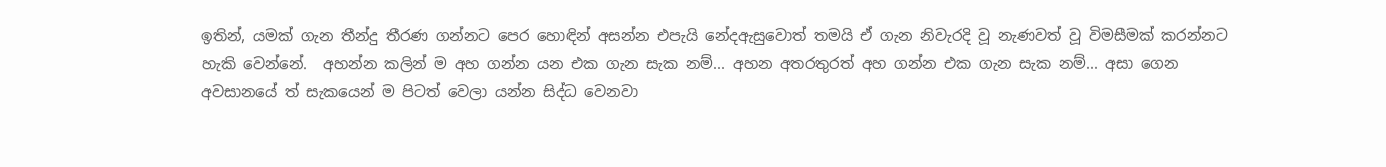ඉතින්, යමක් ගැන තීන්දු තීරණ ගන්නට පෙර හොඳින් අසන්න එපැයි නේදඇසුවොත් තමයි ඒ ගැන නිවැරදි වූ නැණවත් වූ විමසීමක් කරන්නට හැකි වෙන්නේ.  අහන්න කලින් ම අහ ගන්න යන එක ගැන සැක නම්... අහන අතරතුරත් අහ ගන්න එක ගැන සැක නම්... අසා ගෙන අවසානයේ ත් සැකයෙන් ම පිටත් වෙලා යන්න සිද්ධ වෙනවා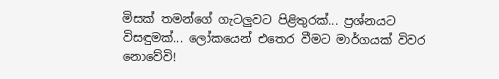මිසක් තමන්ගේ ගැටලුවට පිළිතුරක්... ප්‍රශ්නයට විසඳුමක්... ලෝකයෙන් එතෙර වීමට මාර්ගයක් විවර නොවේවි!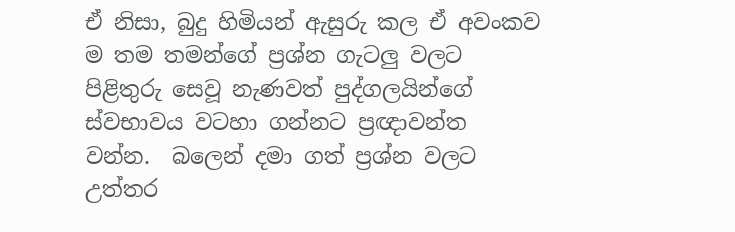ඒ නිසා, බුදු හිමියන් ඇසුරු කල ඒ අවංකව ම තම තමන්ගේ ප්‍රශ්න ගැටලු වලට පිළිතුරු සෙවූ නැණවත් පුද්ගලයින්ගේ ස්වභාවය වටහා ගන්නට ප්‍රඥාවන්ත වන්න.  බලෙන් දමා ගත් ප්‍රශ්න වලට උත්තර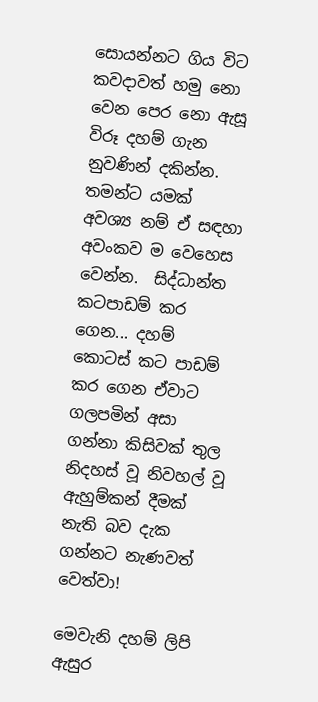සොයන්නට ගිය විට කවදාවත් හමු නො වෙන පෙර නො ඇසූ විරූ දහම් ගැන නුවණින් දකින්න.  තමන්ට යමක් අවශ්‍ය නම් ඒ සඳහා අවංකව ම වෙහෙස වෙන්න.  සිද්ධාන්ත කටපාඩම් කර ගෙන... දහම් කොටස් කට පාඩම් කර ගෙන ඒවාට ගලපමින් අසා ගන්නා කිසිවක් තුල නිදහස් වූ නිවහල් වූ ඇහුම්කන් දීමක් නැති බව දැක ගන්නට නැණවත් වෙත්වා!

මෙවැනි දහම් ලිපි ඇසුර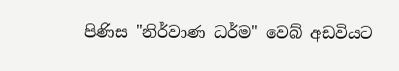පිණිස "නිර්වාණ ධර්ම" වෙබ් අඩවියට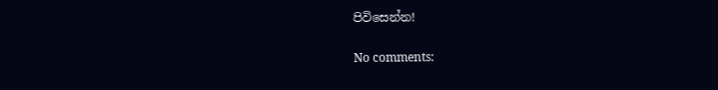පිවිසෙන්න!

No comments: